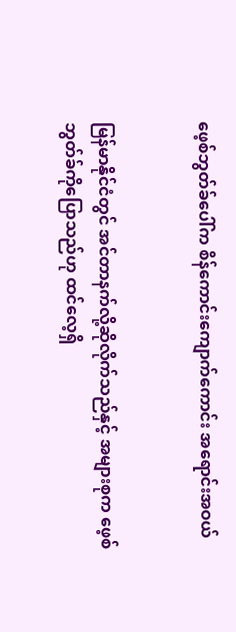ဖေ့စ်ဘွတ်ခ်ပေါ်က စိန်ကောင်းကျောက်ကောင်း အရောင်းအဝယ်


မြန်မာနိုင်ငံတွင် အင်တာနက်လို့ဆိုလိုက်သည်နှင့် အများစုက ဖေ့စ်ဘွတ်ခ်ကိုပြောသည်ဟု ထင်လေ့ရှိ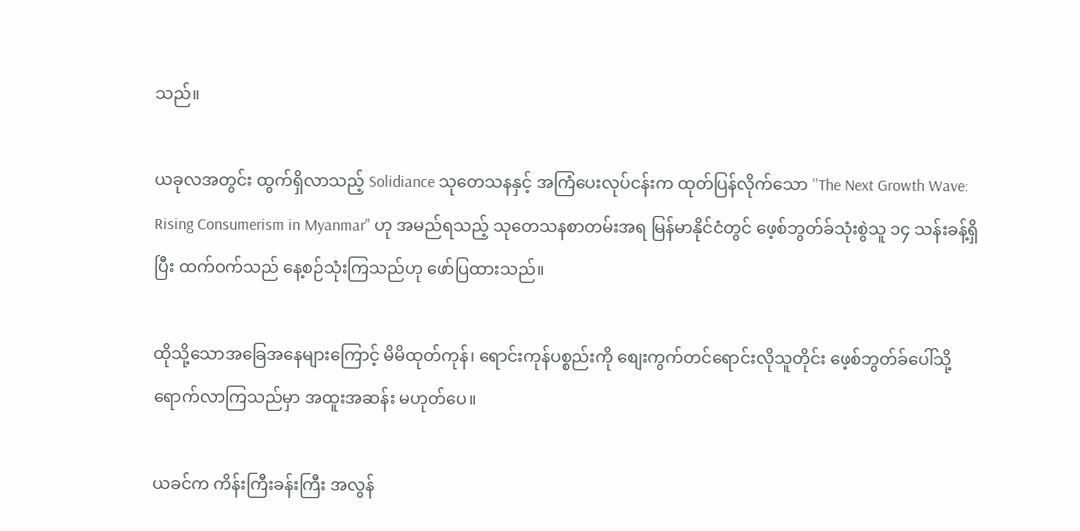သည်။

ယခုလအတွင်း ထွက်ရှိလာသည့် Solidiance သုတေသနနှင့် အကြံပေးလုပ်ငန်းက ထုတ်ပြန်လိုက်သော ''The Next Growth Wave: Rising Consumerism in Myanmar" ဟု အမည်ရသည့် သုတေသနစာတမ်းအရ မြန်မာနိုင်ငံတွင် ဖေ့စ်ဘွတ်ခ်သုံးစွဲသူ ၁၄ သန်းခန့်ရှိပြီး ထက်ဝက်သည် နေ့စဉ်သုံးကြသည်ဟု ဖော်ပြထားသည်။

ထိုသို့သောအခြေအနေများကြောင့် မိမိထုတ်ကုန်၊ ရောင်းကုန်ပစ္စည်းကို စျေးကွက်တင်ရောင်းလိုသူတိုင်း ဖေ့စ်ဘွတ်ခ်ပေါ်သို့ ရောက်လာကြသည်မှာ အထူးအဆန်း မဟုတ်ပေ။

ယခင်က ကိန်းကြီးခန်းကြီး အလွန်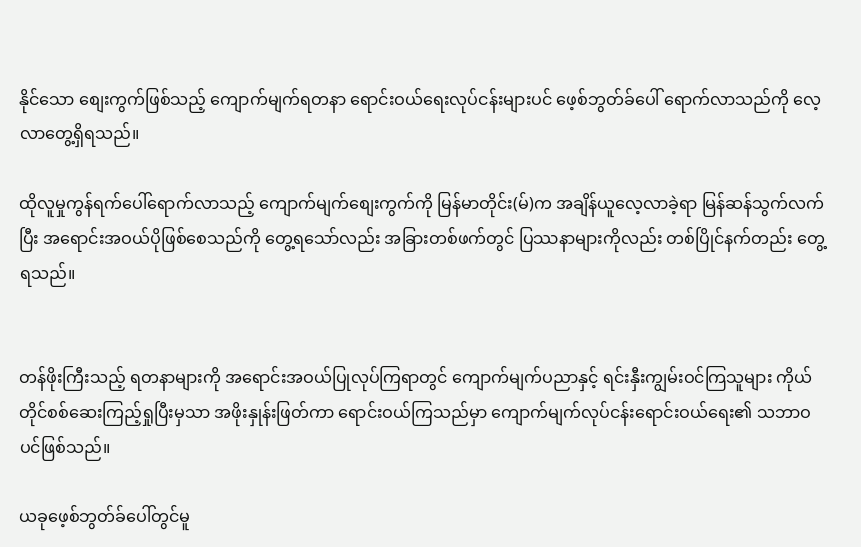နိုင်သော စျေးကွက်ဖြစ်သည့် ကျောက်မျက်ရတနာ ရောင်းဝယ်ရေးလုပ်ငန်းများပင် ဖေ့စ်ဘွတ်ခ်ပေါ် ရောက်လာသည်ကို လေ့လာတွေ့ရှိရသည်။

ထိုလူမှုကွန်ရက်ပေါ်ရောက်လာသည့် ကျောက်မျက်စျေးကွက်ကို မြန်မာတိုင်း(မ်)က အချိန်ယူလေ့လာခဲ့ရာ မြန်ဆန်သွက်လက်ပြီး အရောင်းအဝယ်ပိုဖြစ်စေသည်ကို တွေ့ရသော်လည်း အခြားတစ်ဖက်တွင် ပြဿနာများကိုလည်း တစ်ပြိုင်နက်တည်း တွေ့ရသည်။


တန်ဖိုးကြီးသည့် ရတနာများကို အရောင်းအဝယ်ပြုလုပ်ကြရာတွင် ကျောက်မျက်ပညာနှင့် ရင်းနှီးကျွမ်းဝင်ကြသူများ ကိုယ်တိုင်စစ်ဆေးကြည့်ရှုပြီးမှသာ အဖိုးနှုန်းဖြတ်ကာ ရောင်းဝယ်ကြသည်မှာ ကျောက်မျက်လုပ်ငန်းရောင်းဝယ်ရေး၏ သဘာဝပင်ဖြစ်သည်။

ယခုဖေ့စ်ဘွတ်ခ်ပေါ်တွင်မူ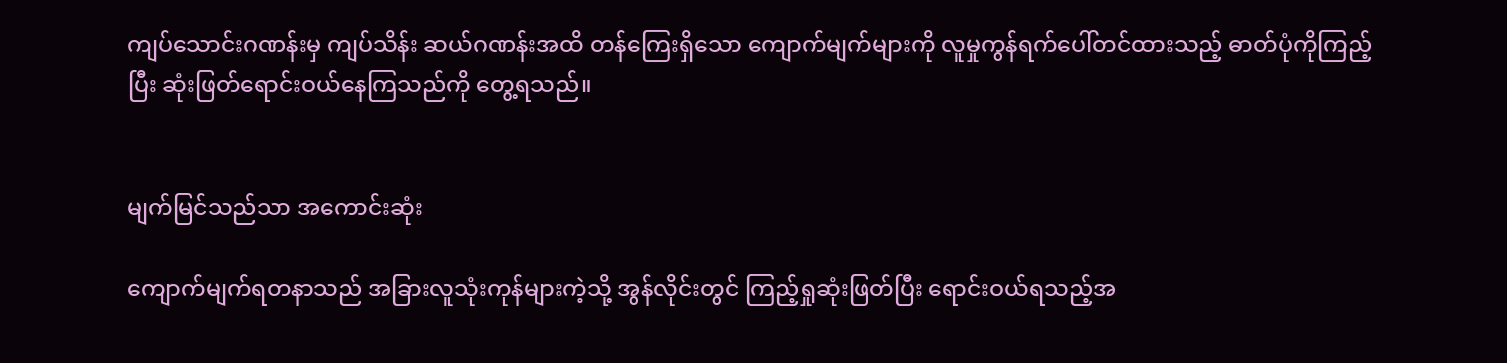ကျပ်သောင်းဂဏန်းမှ ကျပ်သိန်း ဆယ်ဂဏန်းအထိ တန်ကြေးရှိသော ကျောက်မျက်များကို လူမှုကွန်ရက်ပေါ်တင်ထားသည့် ဓာတ်ပုံကိုကြည့်ပြီး ဆုံးဖြတ်ရောင်းဝယ်နေကြသည်ကို တွေ့ရသည်။


မျက်မြင်သည်သာ အကောင်းဆုံး

ကျောက်မျက်ရတနာသည် အခြားလူသုံးကုန်များကဲ့သို့ အွန်လိုင်းတွင် ကြည့်ရှုဆုံးဖြတ်ပြီး ရောင်းဝယ်ရသည့်အ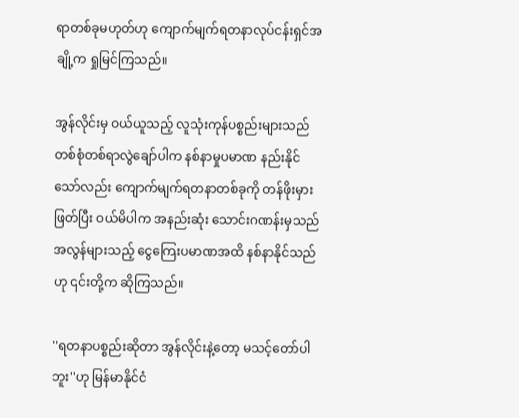ရာတစ်ခုမဟုတ်ဟု ကျောက်မျက်ရတနာလုပ်ငန်းရှင်အချို့က ရှုမြင်ကြသည်။

အွန်လိုင်းမှ ဝယ်ယူသည့် လူသုံးကုန်ပစ္စည်းများသည် တစ်စုံတစ်ရာလွဲချော်ပါက နစ်နာမှုပမာဏ နည်းနိုင်သော်လည်း ကျောက်မျက်ရတနာတစ်ခုကို တန်ဖိုးမှားဖြတ်ပြီး ဝယ်မိပါက အနည်းဆုံး သောင်းဂဏန်းမှသည် အလွန်များသည့် ငွေကြေးပမာဏအထိ နစ်နာနိုင်သည်ဟု ၎င်းတို့က ဆိုကြသည်။

''ရတနာပစ္စည်းဆိုတာ အွန်လိုင်းနဲ့တော့ မသင့်တော်ပါဘူး''ဟု မြန်မာနိုင်ငံ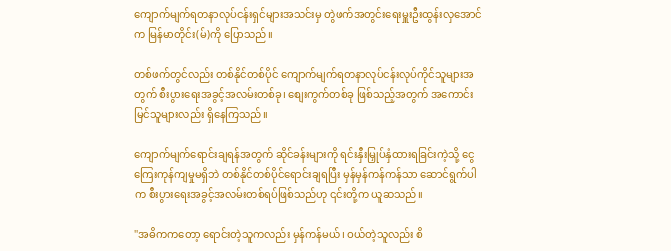ကျောက်မျက်ရတနာလုပ်ငန်းရှင်များအသင်းမှ တွဲဖက်အတွင်းရေးမှူးဦးထွန်းလှအောင်က မြန်မာတိုင်း(မ်)ကို ပြောသည်။

တစ်ဖက်တွင်လည်း တစ်နိုင်တစ်ပိုင် ကျောက်မျက်ရတနာလုပ်ငန်းလုပ်ကိုင်သူများအတွက် စီးပွားရေးအခွင့်အလမ်းတစ်ခု၊ စျေးကွက်တစ်ခု ဖြစ်သည့်အတွက် အကောင်းမြင်သူများလည်း ရှိနေကြသည်။

ကျောက်မျက်ရောင်းချရန်အတွက် ဆိုင်ခန်းများကို ရင်းနှီးမြှုပ်နှံထားရခြင်းကဲ့သို့ ငွေကြေးကုန်ကျမှုမရှိဘဲ တစ်နိုင်တစ်ပိုင်ရောင်းချရပြီး မှန်မှန်ကန်ကန်သာ ဆောင်ရွက်ပါက စီးပွားရေးအခွင့်အလမ်းတစ်ရပ်ဖြစ်သည်ဟု ၎င်းတို့က ယူဆသည်။

''အဓိကကတော့ ရောင်းတဲ့သူကလည်း မှန်ကန်မယ်၊ ဝယ်တဲ့သူလည်း စိ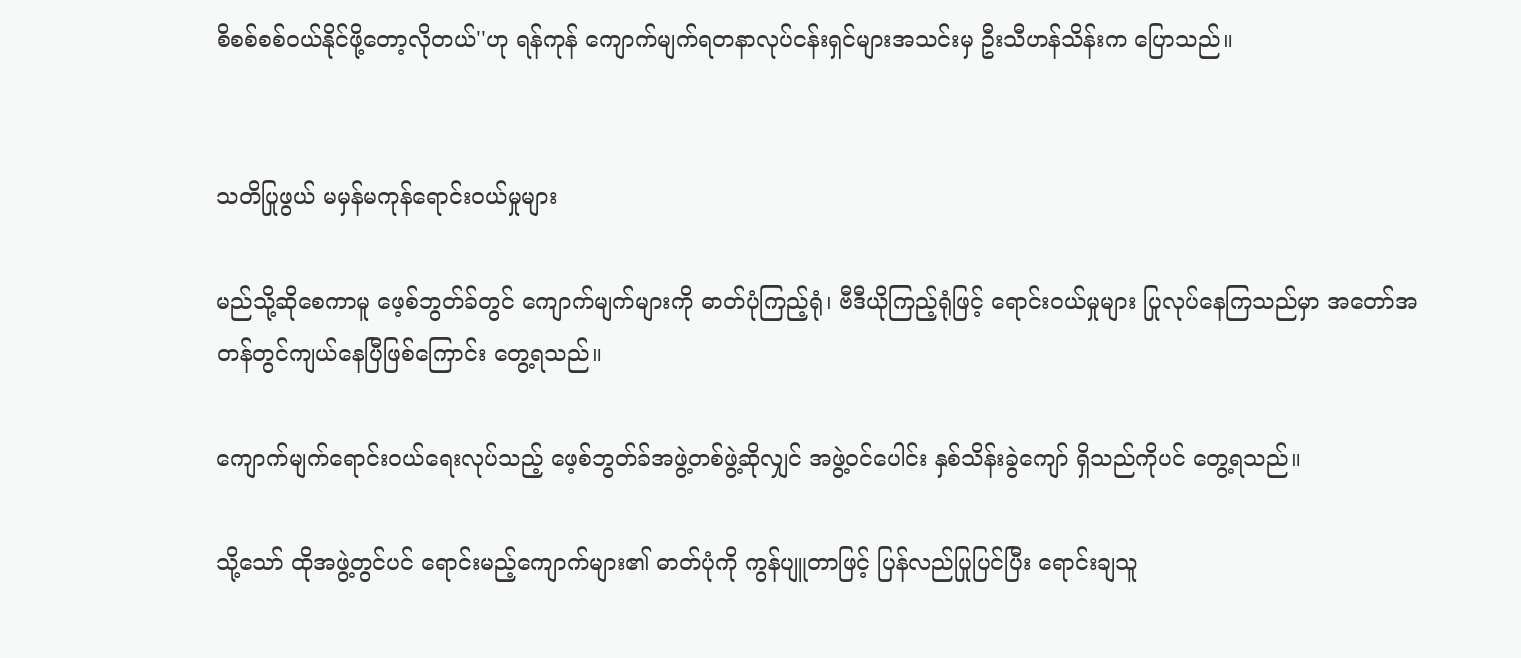စိစစ်စစ်ဝယ်နိုင်ဖို့တော့လိုတယ်''ဟု ရန်ကုန် ကျောက်မျက်ရတနာလုပ်ငန်းရှင်များအသင်းမှ ဦးသီဟန်သိန်းက ပြောသည်။


သတိပြုဖွယ် မမှန်မကုန်ရောင်းဝယ်မှုများ

မည်သို့ဆိုစေကာမူ ဖေ့စ်ဘွတ်ခ်တွင် ကျောက်မျက်များကို ဓာတ်ပုံကြည့်ရုံ၊ ဗီဒီယိုကြည့်ရုံဖြင့် ရောင်းဝယ်မှုများ ပြုလုပ်နေကြသည်မှာ အတော်အတန်တွင်ကျယ်နေပြီဖြစ်ကြောင်း တွေ့ရသည်။

ကျောက်မျက်ရောင်းဝယ်ရေးလုပ်သည့် ဖေ့စ်ဘွတ်ခ်အဖွဲ့တစ်ဖွဲ့ဆိုလျှင် အဖွဲ့ဝင်ပေါင်း နှစ်သိန်းခွဲကျော် ရှိသည်ကိုပင် တွေ့ရသည်။

သို့သော် ထိုအဖွဲ့တွင်ပင် ရောင်းမည့်ကျောက်များ၏ ဓာတ်ပုံကို ကွန်ပျူတာဖြင့် ပြန်လည်ပြုပြင်ပြီး ရောင်းချသူ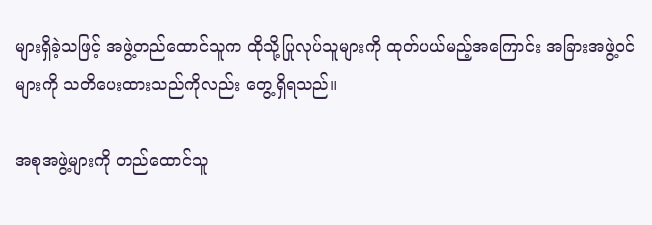များရှိခဲ့သဖြင့် အဖွဲ့တည်ထောင်သူက ထိုသို့ပြုလုပ်သူများကို ထုတ်ပယ်မည့်အကြောင်း အခြားအဖွဲ့ဝင်များကို သတိပေးထားသည်ကိုလည်း တွေ့ရှိရသည်။

အစုအဖွဲ့များကို တည်ထောင်သူ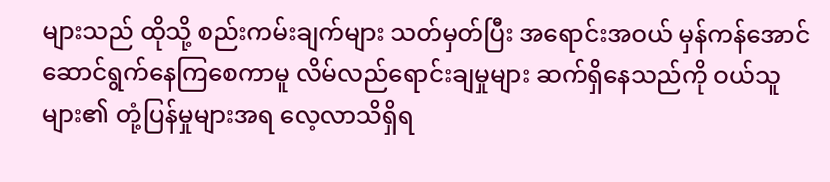များသည် ထိုသို့ စည်းကမ်းချက်များ သတ်မှတ်ပြီး အရောင်းအဝယ် မှန်ကန်အောင် ဆောင်ရွက်နေကြစေကာမူ လိမ်လည်ရောင်းချမှုများ ဆက်ရှိနေသည်ကို ဝယ်သူများ၏ တုံ့ပြန်မှုများအရ လေ့လာသိရှိရ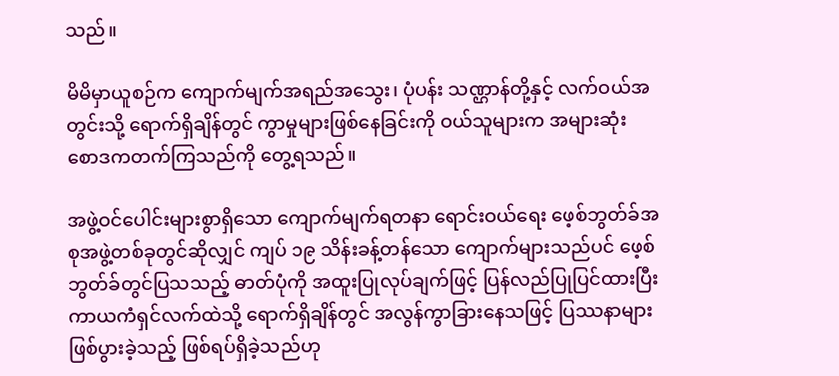သည်။

မိမိမှာယူစဉ်က ကျောက်မျက်အရည်အသွေး၊ ပုံပန်း သဏ္ဌာန်တို့နှင့် လက်ဝယ်အတွင်းသို့ ရောက်ရှိချိန်တွင် ကွာမှုများဖြစ်နေခြင်းကို ဝယ်သူများက အများဆုံး စောဒကတက်ကြသည်ကို တွေ့ရသည်။

အဖွဲ့ဝင်ပေါင်းများစွာရှိသော ကျောက်မျက်ရတနာ ရောင်းဝယ်ရေး ဖေ့စ်ဘွတ်ခ်အစုအဖွဲ့တစ်ခုတွင်ဆိုလျှင် ကျပ် ၁၉ သိန်းခန့်တန်သော ကျောက်များသည်ပင် ဖေ့စ်ဘွတ်ခ်တွင်ပြသသည့် ဓာတ်ပုံကို အထူးပြုလုပ်ချက်ဖြင့် ပြန်လည်ပြုပြင်ထားပြီး ကာယကံရှင်လက်ထဲသို့ ရောက်ရှိချိန်တွင် အလွန်ကွာခြားနေသဖြင့် ပြဿနာများဖြစ်ပွားခဲ့သည့် ဖြစ်ရပ်ရှိခဲ့သည်ဟု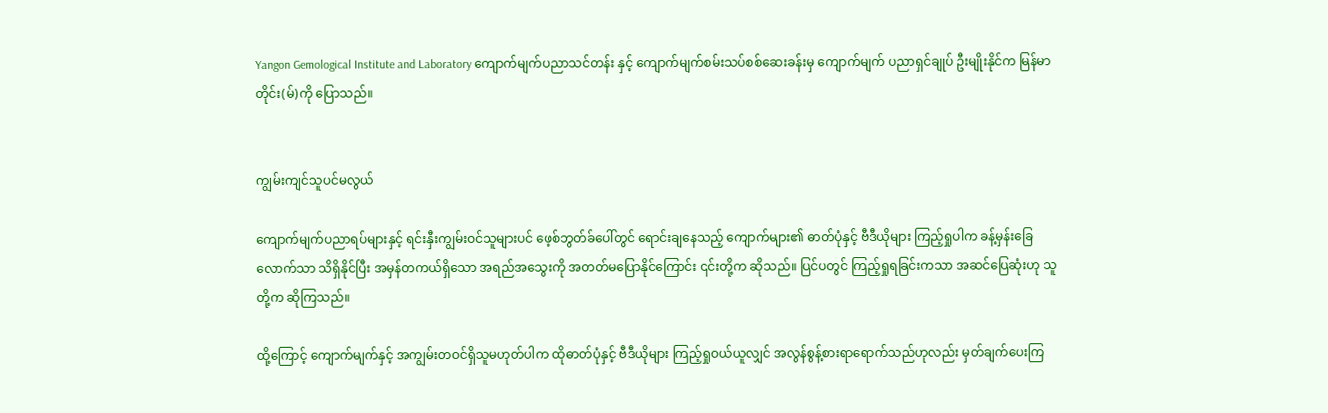Yangon Gemological Institute and Laboratory ကျောက်မျက်ပညာသင်တန်း နှင့် ကျောက်မျက်စမ်းသပ်စစ်ဆေးခန်းမှ ကျောက်မျက် ပညာရှင်ချုပ် ဦးမျိုးနိုင်က မြန်မာတိုင်း(မ်)ကို ပြောသည်။


ကျွမ်းကျင်သူပင်မလွယ်

ကျောက်မျက်ပညာရပ်များနှင့် ရင်းနှီးကျွမ်းဝင်သူများပင် ဖေ့စ်ဘွတ်ခ်ပေါ်တွင် ရောင်းချနေသည့် ကျောက်များ၏ ဓာတ်ပုံနှင့် ဗီဒီယိုများ ကြည့်ရှုပါက ခန့်မှန်းခြေလောက်သာ သိရှိနိုင်ပြီး အမှန်တကယ်ရှိသော အရည်အသွေးကို အတတ်မပြောနိုင်ကြောင်း ၎င်းတို့က ဆိုသည်။ ပြင်ပတွင် ကြည့်ရှုရခြင်းကသာ အဆင်ပြေဆုံးဟု သူတို့က ဆိုကြသည်။

ထို့ကြောင့် ကျောက်မျက်နှင့် အကျွမ်းတဝင်ရှိသူမဟုတ်ပါက ထိုဓာတ်ပုံနှင့် ဗီဒီယိုများ ကြည့်ရှုဝယ်ယူလျှင် အလွန်စွန့်စားရာရောက်သည်ဟုလည်း မှတ်ချက်ပေးကြ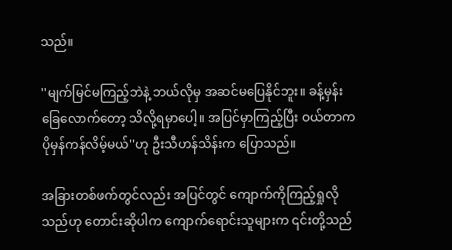သည်။

''မျက်မြင်မကြည့်ဘဲနဲ့ ဘယ်လိုမှ အဆင်မပြေနိုင်ဘူး။ ခန့်မှန်းခြေလောက်တော့ သိလို့ရမှာပေါ့။ အပြင်မှာကြည့်ပြီး ဝယ်တာက ပိုမှန်ကန်လိမ့်မယ်''ဟု ဦးသီဟန်သိန်းက ပြောသည်။

အခြားတစ်ဖက်တွင်လည်း အပြင်တွင် ကျောက်ကိုကြည့်ရှုလိုသည်ဟု တောင်းဆိုပါက ကျောက်ရောင်းသူများက ၎င်းတို့သည်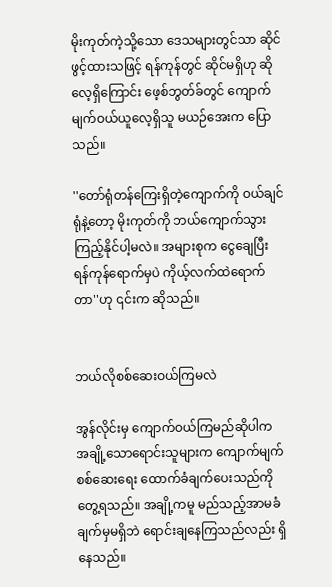မိုးကုတ်ကဲ့သို့သော ဒေသများတွင်သာ ဆိုင်ဖွင့်ထားသဖြင့် ရန်ကုန်တွင် ဆိုင်မရှိဟု ဆိုလေ့ရှိကြောင်း ဖေ့စ်ဘွတ်ခ်တွင် ကျောက်မျက်ဝယ်ယူလေ့ရှိသူ မယဉ်အေးက ပြောသည်။

''တော်ရုံတန်ကြေးရှိတဲ့ကျောက်ကို ဝယ်ချင်ရုံနဲ့တော့ မိုးကုတ်ကို ဘယ်ကျောက်သွားကြည့်နိုင်ပါ့မလဲ။ အများစုက ငွေချေပြီး ရန်ကုန်ရောက်မှပဲ ကိုယ့်လက်ထဲရောက်တာ''ဟု ၎င်းက ဆိုသည်။


ဘယ်လိုစစ်ဆေးဝယ်ကြမလဲ

အွန်လိုင်းမှ ကျောက်ဝယ်ကြမည်ဆိုပါက အချို့သောရောင်းသူများက ကျောက်မျက်စစ်ဆေးရေး ထောက်ခံချက်ပေးသည်ကို တွေ့ရသည်။ အချို့ကမူ မည်သည့်အာမခံချက်မှမရှိဘဲ ရောင်းချနေကြသည်လည်း ရှိနေသည်။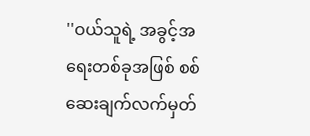''ဝယ်သူရဲ့ အခွင့်အရေးတစ်ခုအဖြစ် စစ်ဆေးချက်လက်မှတ်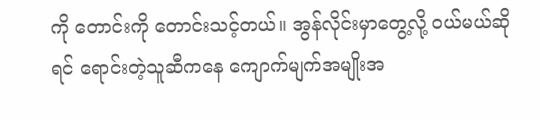ကို တောင်းကို တောင်းသင့်တယ်။ အွန်လိုင်းမှာတွေ့လို့ ဝယ်မယ်ဆိုရင် ရောင်းတဲ့သူဆီကနေ ကျောက်မျက်အမျိုးအ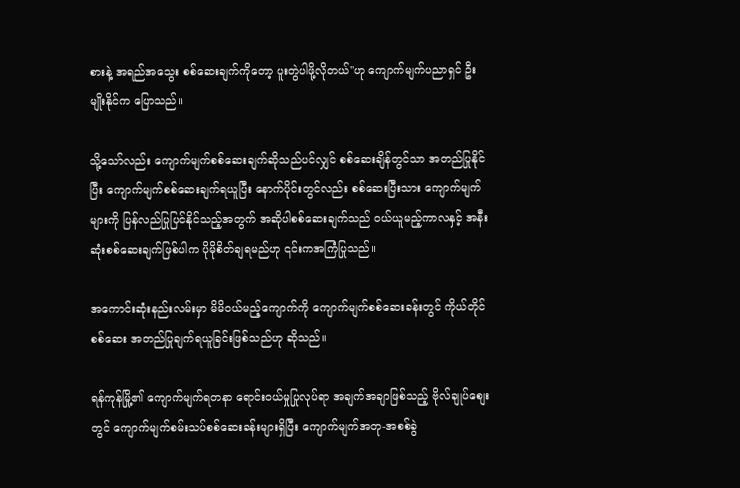စားနဲ့ အရည်အသွေး စစ်ဆေးချက်ကိုတော့ ပူးတွဲပါဖို့လိုတယ်''ဟု ကျောက်မျက်ပညာရှင် ဦးမျိုးနိုင်က ပြောသည်။

သို့သော်လည်း ကျောက်မျက်စစ်ဆေးချက်ဆိုသည်ပင်လျှင် စစ်ဆေးချိန်တွင်သာ အတည်ပြုနိုင်ပြီး ကျောက်မျက်စစ်ဆေးချက်ရယူပြီး နောက်ပိုင်းတွင်လည်း စစ်ဆေးပြီးသား ကျောက်မျက်များကို ပြန်လည်ပြုပြင်နိုင်သည့်အတွက် အဆိုပါစစ်ဆေးချက်သည် ဝယ်ယူမည့်ကာလနှင့် အနီးဆုံးစစ်ဆေးချက်ဖြစ်ပါက ပိုမိုစိတ်ချရမည်ဟု ၎င်းကအကြံပြုသည်။

အကောင်းဆုံးနည်းလမ်းမှာ မိမိဝယ်မည့်ကျောက်ကို ကျောက်မျက်စစ်ဆေးခန်းတွင် ကိုယ်တိုင်စစ်ဆေး အတည်ပြုချက်ရယူခြင်းဖြစ်သည်ဟု ဆိုသည်။

ရန်ကုန်မြို့၏ ကျောက်မျက်ရတနာ ရောင်းဝယ်မှုပြုလုပ်ရာ အချက်အချာဖြစ်သည့် ဗိုလ်ချုပ်စျေးတွင် ကျောက်မျက်စမ်းသပ်စစ်ဆေးခန်းများရှိပြီး ကျောက်မျက်အတု-အစစ်ခွဲ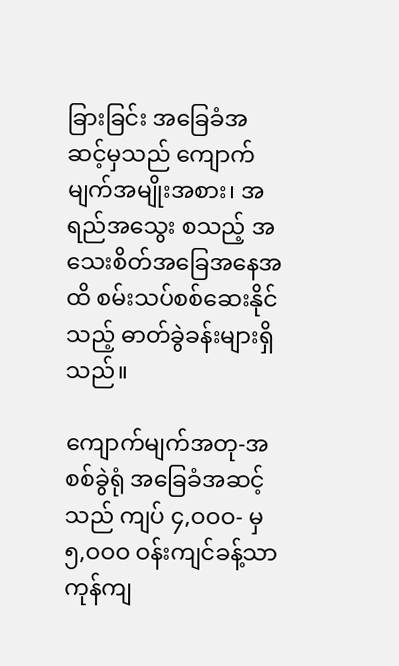ခြားခြင်း အခြေခံအဆင့်မှသည် ကျောက်မျက်အမျိုးအစား၊ အရည်အသွေး စသည့် အသေးစိတ်အခြေအနေအထိ စမ်းသပ်စစ်ဆေးနိုင်သည့် ဓာတ်ခွဲခန်းများရှိသည်။

ကျောက်မျက်အတု-အစစ်ခွဲရုံ အခြေခံအဆင့်သည် ကျပ် ၄,ဝဝဝ- မှ ၅,ဝဝဝ ဝန်းကျင်ခန့်သာ ကုန်ကျ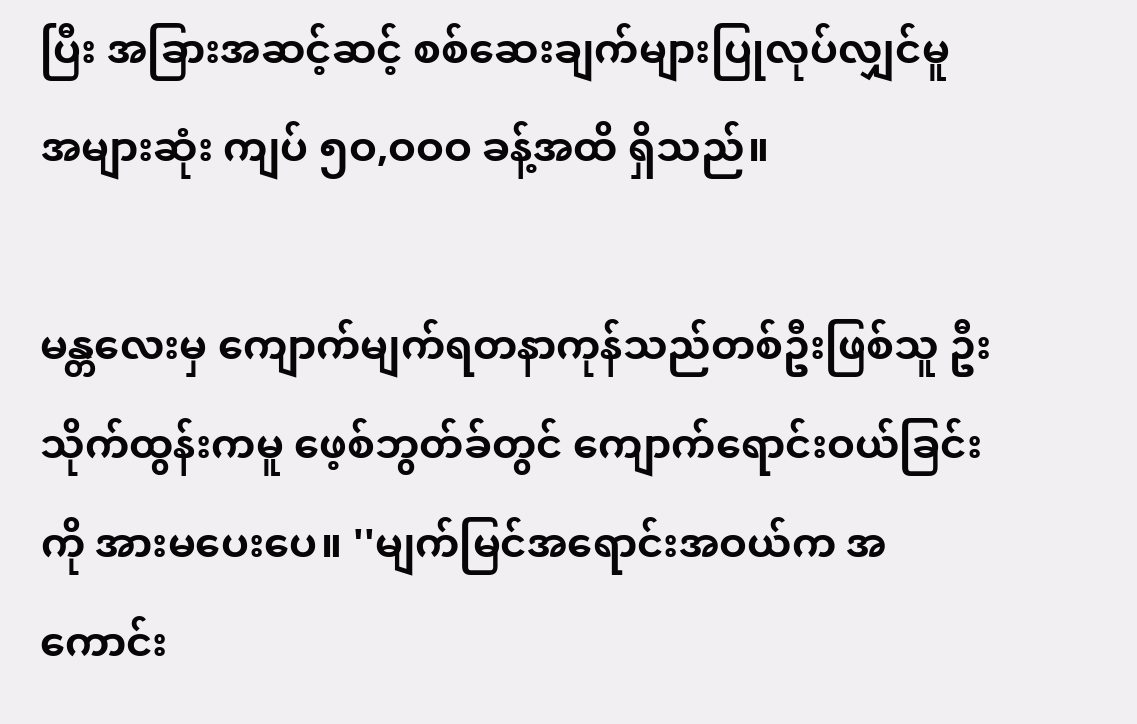ပြီး အခြားအဆင့်ဆင့် စစ်ဆေးချက်များပြုလုပ်လျှင်မူ အများဆုံး ကျပ် ၅ဝ,ဝဝဝ ခန့်အထိ ရှိသည်။

မန္တလေးမှ ကျောက်မျက်ရတနာကုန်သည်တစ်ဦးဖြစ်သူ ဦးသိုက်ထွန်းကမူ ဖေ့စ်ဘွတ်ခ်တွင် ကျောက်ရောင်းဝယ်ခြင်းကို အားမပေးပေ။ ''မျက်မြင်အရောင်းအဝယ်က အကောင်း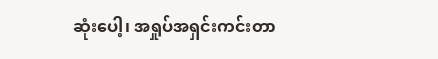ဆုံးပေါ့၊ အရှုပ်အရှင်းကင်းတာ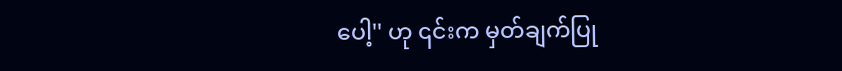ပေါ့'' ဟု ၎င်းက မှတ်ချက်ပြု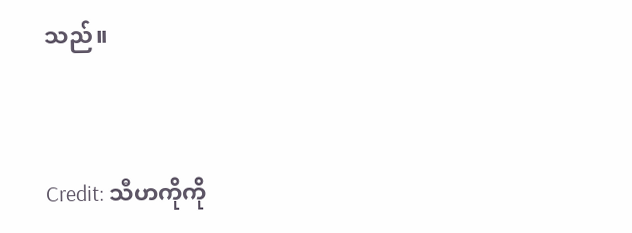သည်။


Credit: သီဟကိုကို